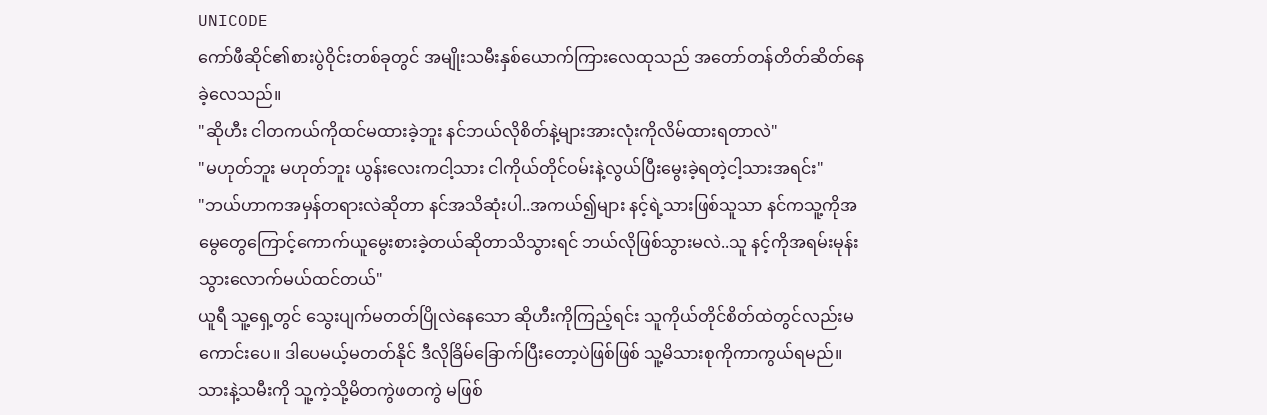UNICODE
ကော်ဖီဆိုင်၏စားပွဲဝိုင်းတစ်ခုတွင် အမျိုးသမီးနှစ်ယောက်ကြားလေထုသည် အတော်တန်တိတ်ဆိတ်နေခဲ့လေသည်။
"ဆိုဟီး ငါတကယ်ကိုထင်မထားခဲ့ဘူး နင်ဘယ်လိုစိတ်နဲ့များအားလုံးကိုလိမ်ထားရတာလဲ"
"မဟုတ်ဘူး မဟုတ်ဘူး ယွန်းလေးကငါ့သား ငါကိုယ်တိုင်ဝမ်းနဲ့လွယ်ပြီးမွေးခဲ့ရတဲ့ငါ့သားအရင်း"
"ဘယ်ဟာကအမှန်တရားလဲဆိုတာ နင်အသိဆုံးပါ..အကယ်၍များ နင့်ရဲ့သားဖြစ်သူသာ နင်ကသူ့ကိုအမွေတွေကြောင့်ကောက်ယူမွေးစားခဲ့တယ်ဆိုတာသိသွားရင် ဘယ်လိုဖြစ်သွားမလဲ..သူ နင့်ကိုအရမ်းမုန်းသွားလောက်မယ်ထင်တယ်"
ယူရီ သူ့ရှေ့တွင် သွေးပျက်မတတ်ပြိုလဲနေသော ဆိုဟီးကိုကြည့်ရင်း သူကိုယ်တိုင်စိတ်ထဲတွင်လည်းမကောင်းပေ။ ဒါပေမယ့်မတတ်နိုင် ဒီလိုခြိမ်ခြောက်ပြီးတော့ပဲဖြစ်ဖြစ် သူ့မိသားစုကိုကာကွယ်ရမည်။ သားနဲ့သမီးကို သူ့ကဲ့သို့မိတကွဲဖတကွဲ မဖြစ်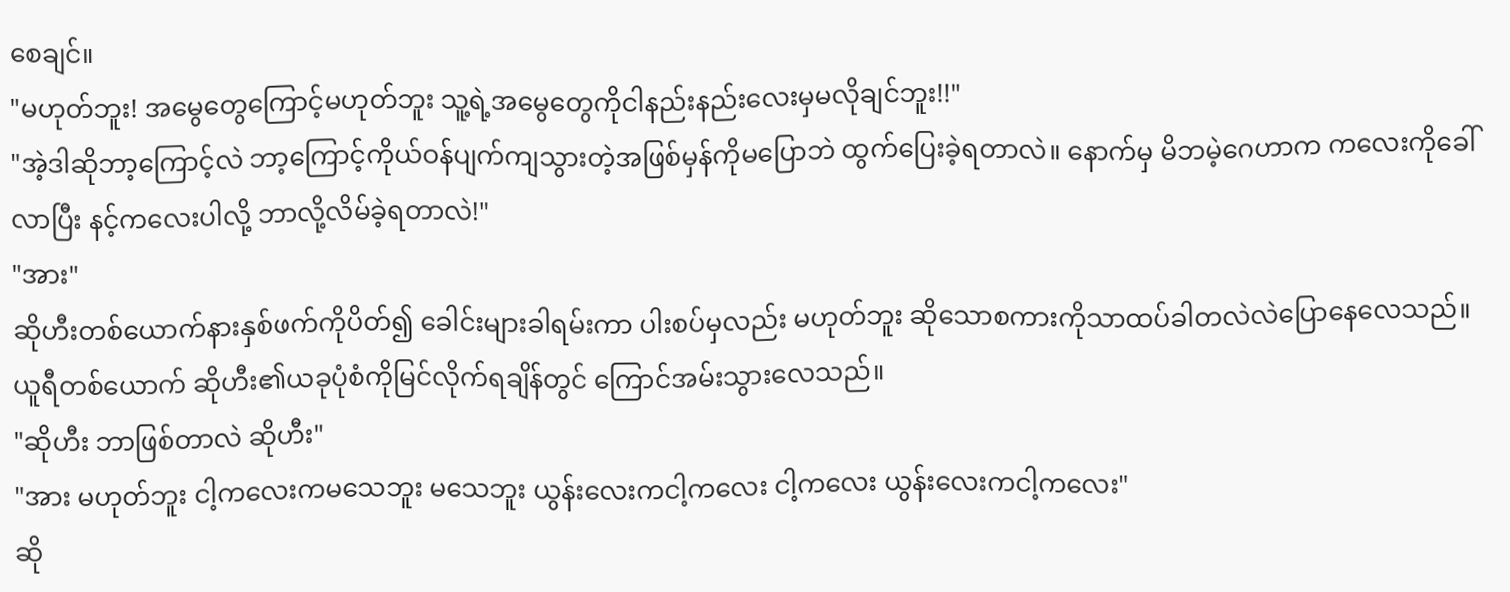စေချင်။
"မဟုတ်ဘူး! အမွေတွေကြောင့်မဟုတ်ဘူး သူ့ရဲ့အမွေတွေကိုငါနည်းနည်းလေးမှမလိုချင်ဘူး!!"
"အဲ့ဒါဆိုဘာ့ကြောင့်လဲ ဘာ့ကြောင့်ကိုယ်ဝန်ပျက်ကျသွားတဲ့အဖြစ်မှန်ကိုမပြောဘဲ ထွက်ပြေးခဲ့ရတာလဲ။ နောက်မှ မိဘမဲ့ဂေဟာက ကလေးကိုခေါ်လာပြီး နင့်ကလေးပါလို့ ဘာလို့လိမ်ခဲ့ရတာလဲ!"
"အား"
ဆိုဟီးတစ်ယောက်နားနှစ်ဖက်ကိုပိတ်၍ ခေါင်းများခါရမ်းကာ ပါးစပ်မှလည်း မဟုတ်ဘူး ဆိုသောစကားကိုသာထပ်ခါတလဲလဲပြောနေလေသည်။
ယူရီတစ်ယောက် ဆိုဟီး၏ယခုပုံစံကိုမြင်လိုက်ရချိန်တွင် ကြောင်အမ်းသွားလေသည်။
"ဆိုဟီး ဘာဖြစ်တာလဲ ဆိုဟီး"
"အား မဟုတ်ဘူး ငါ့ကလေးကမသေဘူး မသေဘူး ယွန်းလေးကငါ့ကလေး ငါ့ကလေး ယွန်းလေးကငါ့ကလေး"
ဆို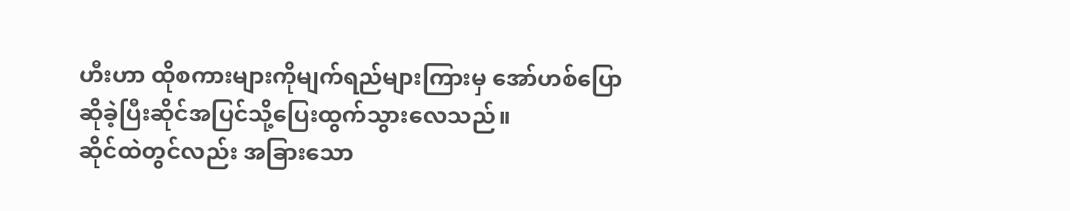ဟီးဟာ ထိုစကားများကိုမျက်ရည်များကြားမှ အော်ဟစ်ပြောဆိုခဲ့ပြီးဆိုင်အပြင်သို့ပြေးထွက်သွားလေသည်။
ဆိုင်ထဲတွင်လည်း အခြားသော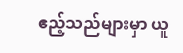ဧည့်သည်များမှာ ယူ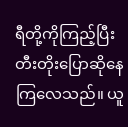ရီတို့ကိုကြည့်ပြီး တီးတိုးပြောဆိုနေကြလေသည်။ ယူ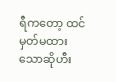ရီကတော့ ထင်မှတ်မထားသောဆိုဟီး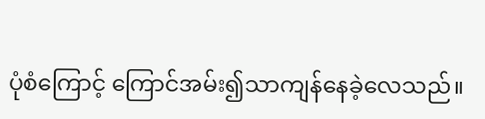ပုံစံကြောင့် ကြောင်အမ်း၍သာကျန်နေခဲ့လေသည်။